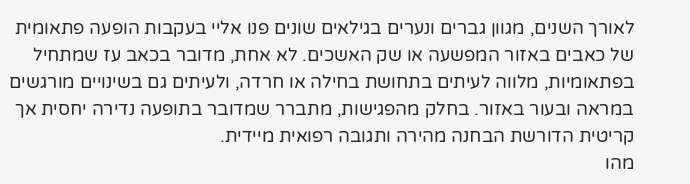לאורך השנים, מגוון גברים ונערים בגילאים שונים פנו אליי בעקבות הופעה פתאומית של כאבים באזור המפשעה או שק האשכים. לא אחת, מדובר בכאב עז שמתחיל בפתאומיות, מלווה לעיתים בתחושת בחילה או חרדה, ולעיתים גם בשינויים מורגשים במראה ובעור באזור. בחלק מהפגישות, מתברר שמדובר בתופעה נדירה יחסית אך קריטית הדורשת הבחנה מהירה ותגובה רפואית מיידית.
מהו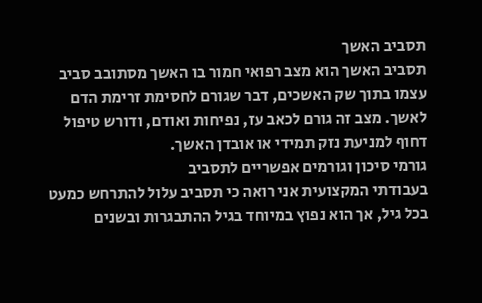תסביב האשך
תסביב האשך הוא מצב רפואי חמור בו האשך מסתובב סביב עצמו בתוך שק האשכים, דבר שגורם לחסימת זרימת הדם לאשך. מצב זה גורם לכאב עז, נפיחות ואודם, ודורש טיפול דחוף למניעת נזק תמידי או אובדן האשך.
גורמי סיכון וגורמים אפשריים לתסביב
בעבודתי המקצועית אני רואה כי תסביב עלול להתרחש כמעט בכל גיל, אך הוא נפוץ במיוחד בגיל ההתבגרות ובשנים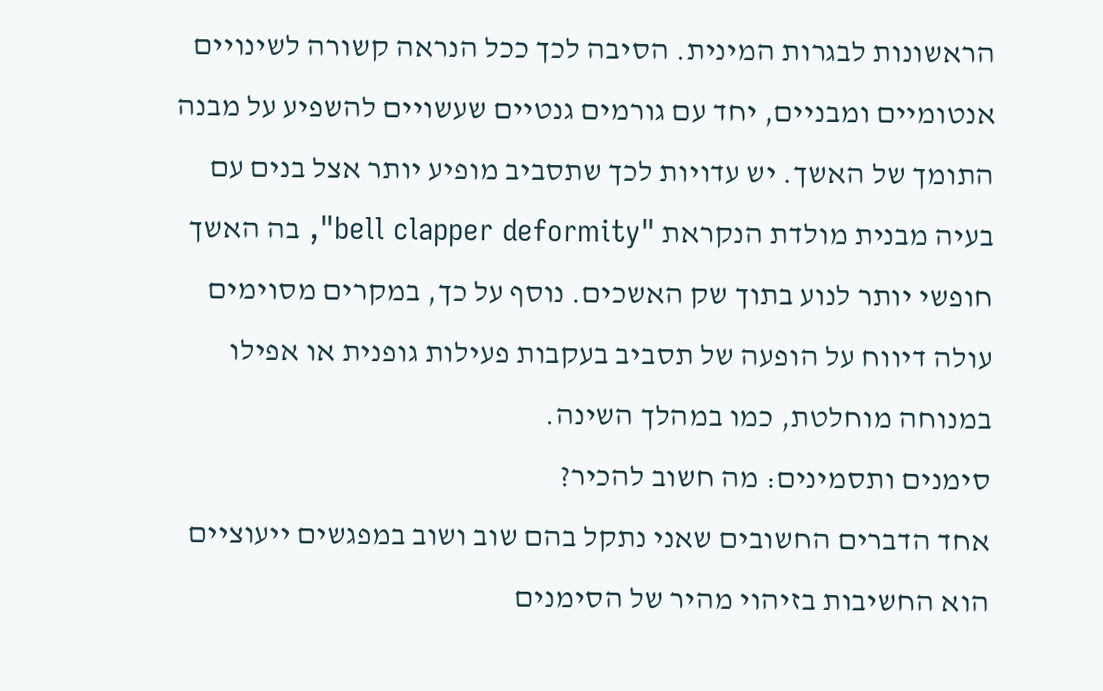הראשונות לבגרות המינית. הסיבה לכך ככל הנראה קשורה לשינויים אנטומיים ומבניים, יחד עם גורמים גנטיים שעשויים להשפיע על מבנה התומך של האשך. יש עדויות לכך שתסביב מופיע יותר אצל בנים עם בעיה מבנית מולדת הנקראת "bell clapper deformity", בה האשך חופשי יותר לנוע בתוך שק האשכים. נוסף על כך, במקרים מסוימים עולה דיווח על הופעה של תסביב בעקבות פעילות גופנית או אפילו במנוחה מוחלטת, כמו במהלך השינה.
סימנים ותסמינים: מה חשוב להכיר?
אחד הדברים החשובים שאני נתקל בהם שוב ושוב במפגשים ייעוציים הוא החשיבות בזיהוי מהיר של הסימנים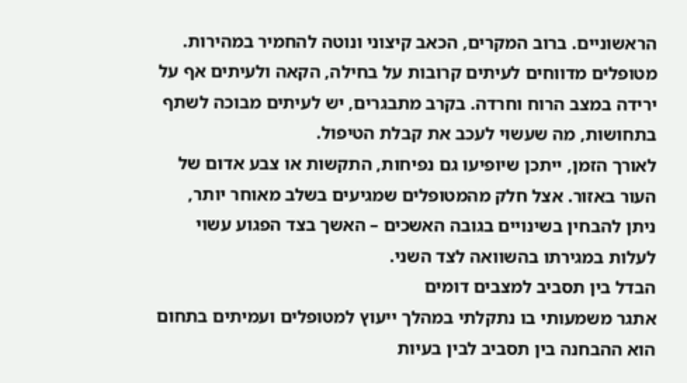הראשוניים. ברוב המקרים, הכאב קיצוני ונוטה להחמיר במהירות. מטופלים מדווחים לעיתים קרובות על בחילה, הקאה ולעיתים אף על ירידה במצב הרוח וחרדה. בקרב מתבגרים, יש לעיתים מבוכה לשתף בתחושות, מה שעשוי לעכב את קבלת הטיפול.
לאורך הזמן, ייתכן שיופיעו גם נפיחות, התקשות או צבע אדום של העור באזור. אצל חלק מהמטופלים שמגיעים בשלב מאוחר יותר, ניתן להבחין בשינויים בגובה האשכים – האשך בצד הפגוע עשוי לעלות במגירתו בהשוואה לצד השני.
הבדל בין תסביב למצבים דומים
אתגר משמעותי בו נתקלתי במהלך ייעוץ למטופלים ועמיתים בתחום הוא ההבחנה בין תסביב לבין בעיות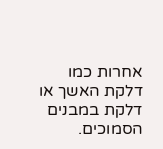אחרות כמו דלקת האשך או דלקת במבנים הסמוכים.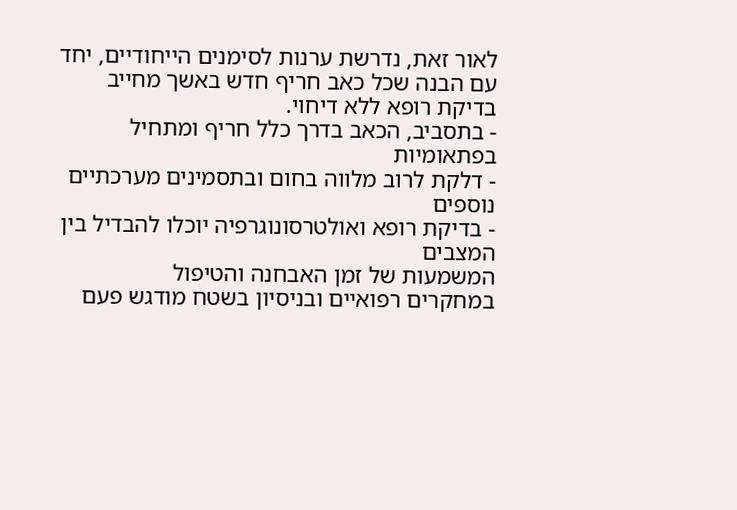לאור זאת, נדרשת ערנות לסימנים הייחודיים, יחד עם הבנה שכל כאב חריף חדש באשך מחייב בדיקת רופא ללא דיחוי.
- בתסביב, הכאב בדרך כלל חריף ומתחיל בפתאומיות
- דלקת לרוב מלווה בחום ובתסמינים מערכתיים נוספים
- בדיקת רופא ואולטרסונוגרפיה יוכלו להבדיל בין המצבים
המשמעות של זמן האבחנה והטיפול
במחקרים רפואיים ובניסיון בשטח מודגש פעם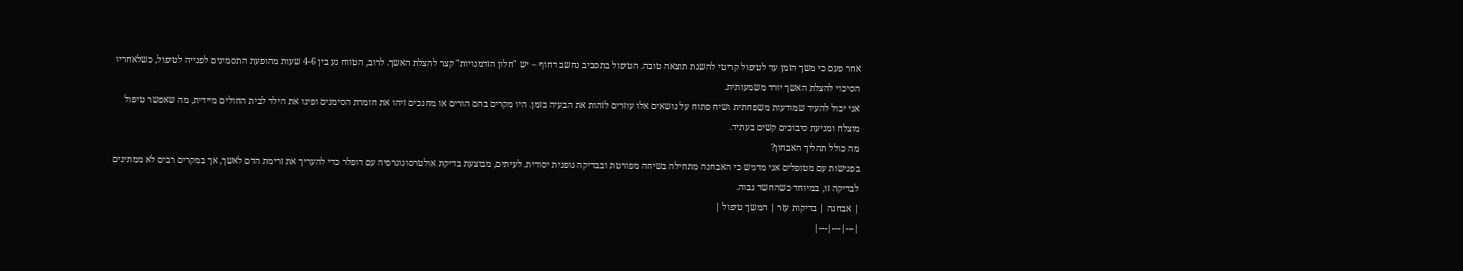אחר פעם כי משך הזמן עד לטיפול קריטי להשגת תוצאה טובה. הטיפול בתסביב נחשב דחוף – יש "חלון הזדמנויות" קצר להצלת האשך. לרוב, הטווח נע בין 4-6 שעות מהופעת התסמינים לפנייה לטיפול, כשלאחריו הסיכוי להצלת האשך יורד משמעותית.
אני יכול להעיד שמודעות משפחתית ושיח פתוח על נושאים אלו עוזרים לזהות את הבעיה בזמן. היו מקרים בהם הורים או מחנכים זיהו את חומרת הסימנים ופינו את הילד לבית החולים מיידית, מה שאפשר טיפול מוצלח ומניעת סיבוכים קשים בעתיד.
מה כולל תהליך האבחון?
בפגישות עם מטופלים אני מדגיש כי האבחנה מתחילה בשיחה מפורטת ובבדיקה גופנית יסודית. לעיתים, מבוצעת בדיקת אולטרסונוגרפיה עם דופלר כדי להעריך את זרימת הדם לאשך, אך במקרים רבים לא ממתינים לבדיקה זו, במיוחד כשהחשד גבוה.
| אבחנה | בדיקות עזר | המשך טיפול |
|---|---|---|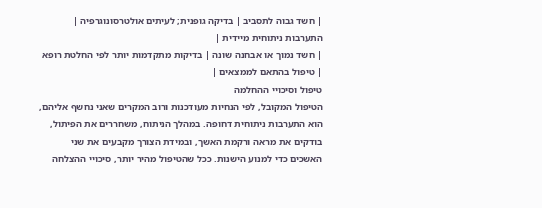| חשד גבוה לתסביב | בדיקה גופנית; לעיתים אולטרסונוגרפיה | התערבות ניתוחית מיידית |
| חשד נמוך או אבחנה שונה | בדיקות מתקדמות יותר לפי החלטת רופא | טיפול בהתאם לממצאים |
טיפול וסיכויי ההחלמה
הטיפול המקובל, לפי הנחיות מעודכנות ורוב המקרים שאני נחשף אליהם, הוא התערבות ניתוחית דחופה. במהלך הניתוח, משחררים את הפיתול, בודקים את מראה ורקמת האשך, ובמידת הצורך מקבעים את שני האשכים כדי למנוע הישנות. ככל שהטיפול מהיר יותר, סיכויי ההצלחה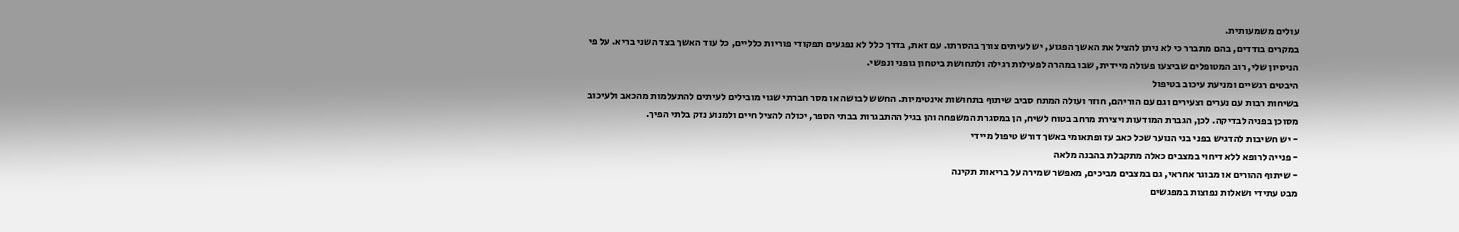עולים משמעותית.
במקרים בודדים, בהם מתברר כי לא ניתן להציל את האשך הפגוע, יש לעיתים צורך בהסרתו. עם זאת, בדרך כלל לא נפגעים תפקודי פוריות כלליים, כל עוד האשך בצד השני בריא. על פי הניסיון שלי, רוב המטופלים שביצעו פעולה מיידית, שבו במהרה לפעילות רגילה ולתחושת ביטחון גופני ונפשי.
היבטים רגשיים ומניעת עיכוב בטיפול
בשיחות רבות עם נערים וצעירים וגם עם הוריהם, חוזר ועולה המתח סביב שיתוף בתחושות אינטימיות. החשש לבושה או מסר חברתי שגוי מובילים לעיתים להתעלמות מהכאב ולעיכוב מסוכן בפניה לבדיקה. לכן, הגברת המודעות ויצירת מרחב בטוח לשיח, הן במסגרת המשפחה והן בגיל ההתבגרות בבתי הספר, יכולה להציל חיים ולמנוע נזק בלתי הפיך.
- יש חשיבות להדגיש בפני בני הנוער שכל כאב עז ופתאומי באשך דורש טיפול מיידי
- פנייה לרופא ללא דיחוי במצבים כאלה מתקבלת בהבנה מלאה
- שיתוף ההורים או מבוגר אחראי, גם במצבים מביכים, מאפשר שמירה על בריאות תקינה
מבט עתידי ושאלות נפוצות במפגשים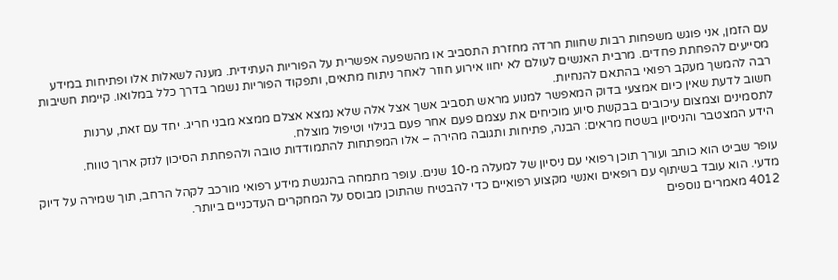עם הזמן, אני פוגש משפחות רבות שחוות חרדה מחזרת התסביב או מהשפעה אפשרית על הפוריות העתידית. מענה לשאלות אלו ופתיחות במידע מסייעים להפחתת פחדים. מרבית האנשים לעולם לא יחוו אירוע חוזר לאחר ניתוח מתאים, ותפקוד הפוריות נשמר בדרך כלל במלואו. קיימת חשיבות רבה להמשך מעקב רפואי בהתאם להנחיות.
חשוב לדעת שאין כיום אמצעי בדוק המאפשר למנוע מראש תסביב אשך אצל אלה שלא נמצא אצלם ממצא מבני חריג. יחד עם זאת, ערנות לתסמינים וצמצום עיכובים בבקשת סיוע מוכיחים את עצמם פעם אחר פעם בגילוי וטיפול מוצלח.
הידע המצטבר והניסיון בשטח מראים: הבנה, פתיחות ותגובה מהירה – אלו המפתחות להתמודדות טובה ולהפחתת הסיכון לנזק ארוך טווח.

עופר שביט הוא כותב ועורך תוכן רפואי עם ניסיון של למעלה מ-10 שנים. עופר מתמחה בהנגשת מידע רפואי מורכב לקהל הרחב, תוך שמירה על דיוק מדעי. הוא עובד בשיתוף עם רופאים ואנשי מקצוע רפואיים כדי להבטיח שהתוכן מבוסס על המחקרים העדכניים ביותר.
4012 מאמרים נוספים